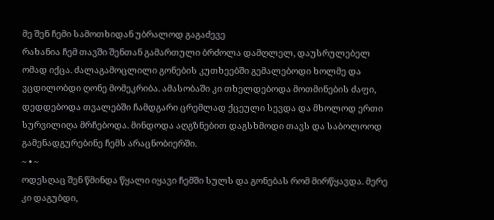მე შენ ჩემი სამოთხიდან უბრალოდ გაგაძევე
რახანია ჩემ თავში შენთან გამართული ბრძოლა დამღლელ, დაუსრულებელ ომად იქცა. ძალაგამოცლილი გონების კუთხეებში გემალებოდი ხოლმე და ვცდილობდი ღონე მომეკრიბა. ამასობაში კი თხელდებოდა მოთმინების ძაფი, დედდებოდა თვალებში ჩამდგარი ცრემლად ქცეული სევდა და მხოლოდ ერთი სურვილიღა მრჩებოდა. მინდოდა აღგზნებით დაგსხმოდი თავს და საბოლოოდ გამენადგურებინე ჩემს არაცნობიერში.
~ • ~
ოდესღაც შენ წმინდა წყალი იყავი ჩემში სულს და გონებას რომ მირწყავდა. მერე კი დაგუბდი,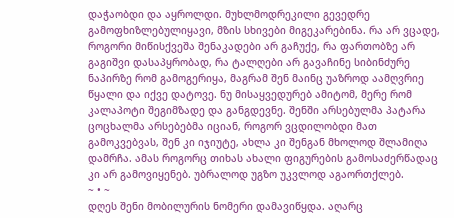დაჭაობდი და აყროლდი. მუხლმოდრეკილი გევედრე გამოფხიზლებულიყავი, მზის სხივები მიგეკარებინა. რა არ ვცადე, როგორი მიწისქვეშა შენაკადები არ გაჩუქე, რა ფართობზე არ გაგიშვი დასაპყრობად, რა ტალღები არ გავაჩინე სიბინძურე ნაპირზე რომ გამოგერიყა, მაგრამ შენ მაინც უაზროდ აამღვრიე წყალი და იქვე დატოვე. ნუ მისაყვედურებ ამიტომ, მერე რომ კალაპოტი შეგიმზადე და განგდევნე. შენში არსებულმა პატარა ცოცხალმა არსებებმა იციან, როგორ ვცდილობდი მათ გამოკვებვას, შენ კი იჯიუტე, ახლა კი შენგან მხოლოდ შლამიღა დამრჩა. ამას როგორც თიხას ახალი ფიგურების გამოსაძერწადაც კი არ გამოვიყენებ. უბრალოდ უგზო უკვლოდ აგაორთქლებ.
~ • ~
დღეს შენი მობილურის ნომერი დამავიწყდა. აღარც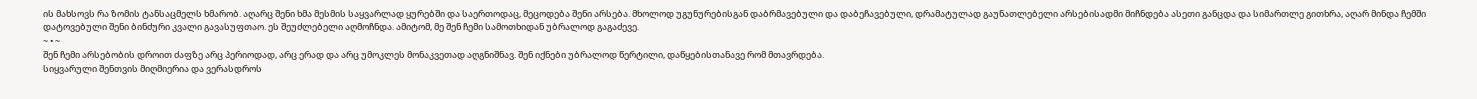ის მახსოვს რა ზომის ტანსაცმელს ხმარობ. აღარც შენი ხმა მესმის საყვარლად ყურებში და საერთოდაც, მეცოდება შენი არსება. მხოლოდ უგუნურებისგან დაბრმავებული და დაბეჩავებული, დრამატულად გაუნათლებელი არსებისადმი მიჩნდება ასეთი განცდა და სიმართლე გითხრა, აღარ მინდა ჩემში დატოვებული შენი ბინძური კვალი გავასუფთაო. ეს შეუძლებელი აღმოჩნდა. ამიტომ, მე შენ ჩემი სამოთხიდან უბრალოდ გაგაძევე.
~ • ~
შენ ჩემი არსებობის დროით ძაფზე არც პერიოდად, არც ერად და არც უმოკლეს მონაკვეთად აღგნიშნავ. შენ იქნები უბრალოდ წერტილი, დაწყებისთანავე რომ მთავრდება.
სიყვარული შენთვის მიღმიერია და ვერასდროს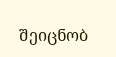შეიცნობ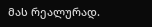მას რეალურად.